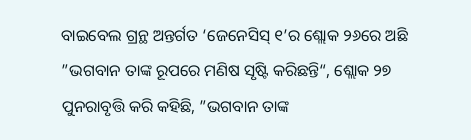ବାଇବେଲ ଗ୍ରନ୍ଥ ଅନ୍ତର୍ଗତ ‘ଜେନେସିସ୍ ୧’ର ଶ୍ଲୋକ ୨୬ରେ ଅଛି ”ଭଗବାନ ତାଙ୍କ ରୂପରେ ମଣିଷ ସୃଷ୍ଟି କରିଛନ୍ତି“, ଶ୍ଲୋକ ୨୭ ପୁନରାବୃତ୍ତି କରି କହିଛି, ”ଭଗବାନ ତାଙ୍କ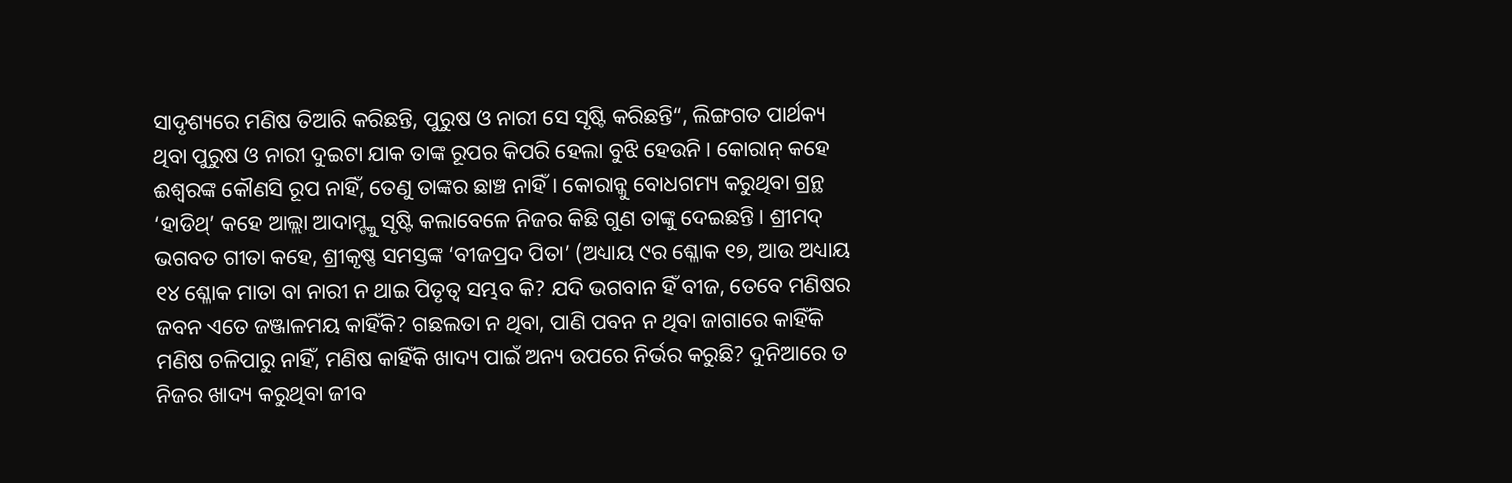ସାଦୃଶ୍ୟରେ ମଣିଷ ତିଆରି କରିଛନ୍ତି, ପୁରୁଷ ଓ ନାରୀ ସେ ସୃଷ୍ଟି କରିଛନ୍ତି“, ଲିଙ୍ଗଗତ ପାର୍ଥକ୍ୟ ଥିବା ପୁରୁଷ ଓ ନାରୀ ଦୁଇଟା ଯାକ ତାଙ୍କ ରୂପର କିପରି ହେଲା ବୁଝି ହେଉନି। କୋରାନ୍ କହେ ଈଶ୍ୱରଙ୍କ କୌଣସି ରୂପ ନାହିଁ, ତେଣୁ ତାଙ୍କର ଛାଞ୍ଚ ନାହିଁ। କୋରାନ୍କୁ ବୋଧଗମ୍ୟ କରୁଥିବା ଗ୍ରନ୍ଥ ‘ହାଡିଥ୍’ କହେ ଆଲ୍ଲା ଆଦାମ୍ଙ୍କୁ ସୃଷ୍ଟି କଲାବେଳେ ନିଜର କିଛି ଗୁଣ ତାଙ୍କୁ ଦେଇଛନ୍ତି। ଶ୍ରୀମଦ୍ ଭଗବତ ଗୀତା କହେ, ଶ୍ରୀକୃଷ୍ଣ ସମସ୍ତଙ୍କ ‘ବୀଜପ୍ରଦ ପିତା’ (ଅଧ୍ୟାୟ ୯ର ଶ୍ଳୋକ ୧୭, ଆଉ ଅଧ୍ୟାୟ ୧୪ ଶ୍ଳୋକ ମାତା ବା ନାରୀ ନ ଥାଇ ପିତୃତ୍ୱ ସମ୍ଭବ କି? ଯଦି ଭଗବାନ ହିଁ ବୀଜ, ତେବେ ମଣିଷର ଜବନ ଏତେ ଜଞ୍ଜାଳମୟ କାହିଁକି? ଗଛଲତା ନ ଥିବା, ପାଣି ପବନ ନ ଥିବା ଜାଗାରେ କାହିଁକି ମଣିଷ ଚଳିପାରୁ ନାହିଁ, ମଣିଷ କାହିଁକି ଖାଦ୍ୟ ପାଇଁ ଅନ୍ୟ ଉପରେ ନିର୍ଭର କରୁଛି? ଦୁନିଆରେ ତ ନିଜର ଖାଦ୍ୟ କରୁଥିବା ଜୀବ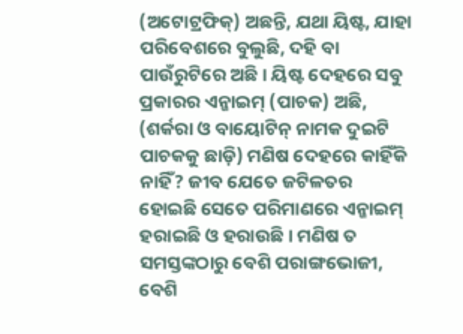(ଅଟୋଟ୍ରଫିକ୍) ଅଛନ୍ତି, ଯଥା ୟିଷ୍ଟ, ଯାହା ପରିବେଶରେ ବୁଲୁଛି, ଦହି ବା ପାଉଁରୁଟିରେ ଅଛି। ୟିଷ୍ଟ ଦେହରେ ସବୁ ପ୍ରକାରର ଏନ୍ଜାଇମ୍ (ପାଚକ) ଅଛି, (ଶର୍କରା ଓ ବାୟୋଟିନ୍ ନାମକ ଦୁଇଟି ପାଚକକୁ ଛାଡ଼ି) ମଣିଷ ଦେହରେ କାହିଁକି ନାହିଁ? ଜୀବ ଯେତେ ଜଟିଳତର ହୋଇଛି ସେତେ ପରିମାଣରେ ଏନ୍ଜାଇମ୍ ହରାଇଛି ଓ ହରାଉଛି। ମଣିଷ ତ ସମସ୍ତଙ୍କଠାରୁ ବେଶି ପରାଙ୍ଗଭୋଜୀ, ବେଶି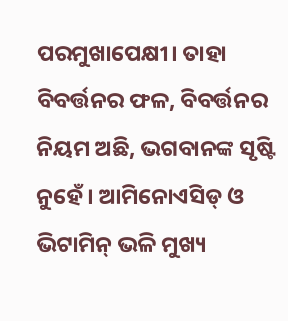ପରମୁଖାପେକ୍ଷୀ। ତାହା ବିବର୍ତ୍ତନର ଫଳ, ବିବର୍ତ୍ତନର ନିୟମ ଅଛି, ଭଗବାନଙ୍କ ସୃଷ୍ଟି ନୁହେଁ। ଆମିନୋଏସିଡ୍ ଓ ଭିଟାମିନ୍ ଭଳି ମୁଖ୍ୟ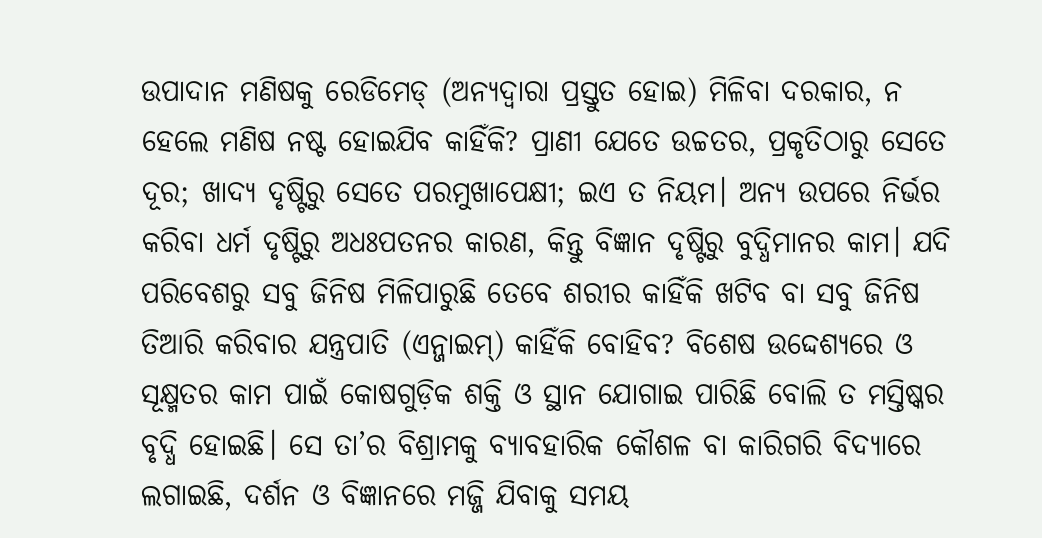ଉପାଦାନ ମଣିଷକୁ ରେଡିମେଡ୍ (ଅନ୍ୟଦ୍ୱାରା ପ୍ରସ୍ତୁତ ହୋଇ) ମିଳିବା ଦରକାର, ନ ହେଲେ ମଣିଷ ନଷ୍ଟ ହୋଇଯିବ କାହିଁକି? ପ୍ରାଣୀ ଯେତେ ଉଚ୍ଚତର, ପ୍ରକୃତିଠାରୁ ସେତେ ଦୂର; ଖାଦ୍ୟ ଦୃଷ୍ଟିରୁ ସେତେ ପରମୁଖାପେକ୍ଷୀ; ଇଏ ତ ନିୟମ। ଅନ୍ୟ ଉପରେ ନିର୍ଭର କରିବା ଧର୍ମ ଦୃଷ୍ଟିରୁ ଅଧଃପତନର କାରଣ, କିନ୍ତୁ ବିଜ୍ଞାନ ଦୃଷ୍ଟିରୁ ବୁଦ୍ଧିମାନର କାମ। ଯଦି ପରିବେଶରୁ ସବୁ ଜିନିଷ ମିଳିପାରୁଛି ତେବେ ଶରୀର କାହିଁକି ଖଟିବ ବା ସବୁ ଜିନିଷ ତିଆରି କରିବାର ଯନ୍ତ୍ରପାତି (ଏନ୍ଜାଇମ୍) କାହିଁକି ବୋହିବ? ବିଶେଷ ଉଦ୍ଦେଶ୍ୟରେ ଓ ସୂକ୍ଷ୍ମତର କାମ ପାଇଁ କୋଷଗୁଡ଼ିକ ଶକ୍ତି ଓ ସ୍ଥାନ ଯୋଗାଇ ପାରିଛି ବୋଲି ତ ମସ୍ତିଷ୍କର ବୃଦ୍ଧି ହୋଇଛି। ସେ ତା’ର ବିଶ୍ରାମକୁ ବ୍ୟାବହାରିକ କୌଶଳ ବା କାରିଗରି ବିଦ୍ୟାରେ ଲଗାଇଛି, ଦର୍ଶନ ଓ ବିଜ୍ଞାନରେ ମଜ୍ଜି ଯିବାକୁ ସମୟ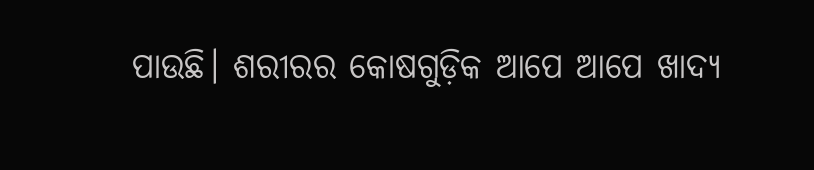ପାଉଛି। ଶରୀରର କୋଷଗୁଡ଼ିକ ଆପେ ଆପେ ଖାଦ୍ୟ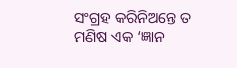ସଂଗ୍ରହ କରିନିଅନ୍ତେ ତ ମଣିଷ ଏକ ‘ଜ୍ଞାନ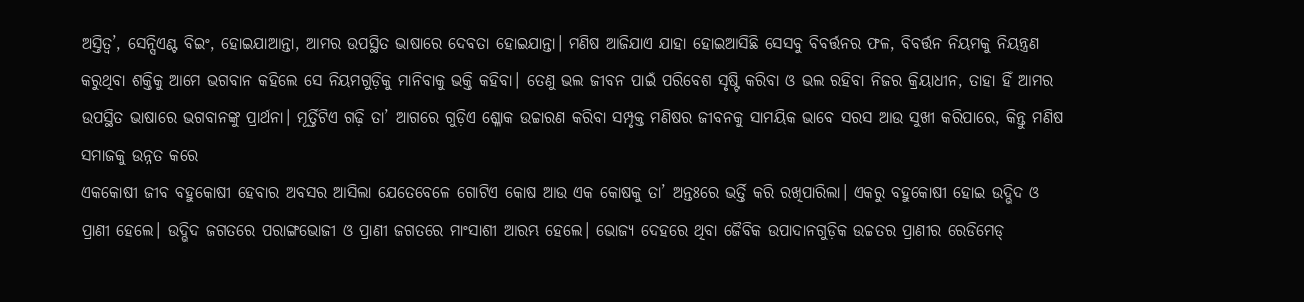ଅସ୍ତିତ୍ୱ’, ସେନ୍ସିଏଣ୍ଟ ବିଇଂ, ହୋଇଯାଆନ୍ତା, ଆମର ଉପସ୍ଥିତ ଭାଷାରେ ଦେବତା ହୋଇଯାନ୍ତା। ମଣିଷ ଆଜିଯାଏ ଯାହା ହୋଇଆସିଛି ସେସବୁ ବିବର୍ତ୍ତନର ଫଳ, ବିବର୍ତ୍ତନ ନିୟମକୁ ନିୟନ୍ତ୍ରଣ କରୁଥିବା ଶକ୍ତିକୁ ଆମେ ଭଗବାନ କହିଲେ ସେ ନିୟମଗୁଡ଼ିକୁ ମାନିବାକୁ ଭକ୍ତି କହିବା। ତେଣୁ ଭଲ ଜୀବନ ପାଇଁ ପରିବେଶ ସୃଷ୍ଟି କରିବା ଓ ଭଲ ରହିବା ନିଜର କ୍ରିୟାଧୀନ, ତାହା ହିଁ ଆମର ଉପସ୍ଥିତ ଭାଷାରେ ଭଗବାନଙ୍କୁ ପ୍ରାର୍ଥନା। ମୂର୍ତ୍ତିଟିଏ ଗଢ଼ି ତା’ ଆଗରେ ଗୁଡ଼ିଏ ଶ୍ଳୋକ ଉଚ୍ଚାରଣ କରିବା ସମ୍ପୃକ୍ତ ମଣିଷର ଜୀବନକୁ ସାମୟିକ ଭାବେ ସରସ ଆଉ ସୁଖୀ କରିପାରେ, କିନ୍ତୁ ମଣିଷ ସମାଜକୁ ଉନ୍ନତ କରେ
ଏକକୋଷୀ ଜୀବ ବହୁକୋଷୀ ହେବାର ଅବସର ଆସିଲା ଯେତେବେଳେ ଗୋଟିଏ କୋଷ ଆଉ ଏକ କୋଷକୁ ତା’ ଅନ୍ତଃରେ ଭର୍ତ୍ତି କରି ରଖିପାରିଲା। ଏକରୁ ବହୁକୋଷୀ ହୋଇ ଉଦ୍ଭିଦ ଓ ପ୍ରାଣୀ ହେଲେ। ଉଦ୍ଭିଦ ଜଗତରେ ପରାଙ୍ଗଭୋଜୀ ଓ ପ୍ରାଣୀ ଜଗତରେ ମାଂସାଶୀ ଆରମ୍ଭ ହେଲେ। ଭୋଜ୍ୟ ଦେହରେ ଥିବା ଜୈବିକ ଉପାଦାନଗୁଡ଼ିକ ଉଚ୍ଚତର ପ୍ରାଣୀର ରେଡିମେଡ୍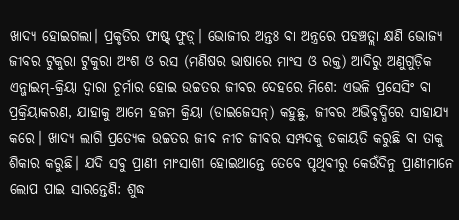ଖାଦ୍ୟ ହୋଇଗଲା। ପ୍ରକୃତିର ଫାଷ୍ଟ୍ ଫୁଡ଼୍। ଭୋଜୀର ଅନ୍ତଃ ବା ଅନ୍ତ୍ରରେ ପହଞ୍ଚତ୍ଲା କ୍ଷଣି ଭୋଜ୍ୟ ଜୀବର ଟୁକୁରା ଟୁକୁରା ଅଂଶ ଓ ରସ (ମଣିଷର ଭାଷାରେ ମାଂସ ଓ ରକ୍ତ) ଆଦିରୁ ଅଣୁଗୁଡ଼ିକ ଏନ୍ଜାଇମ୍-କ୍ରିୟା ଦ୍ୱାରା ଚୂର୍ମାର ହୋଇ ଉଚ୍ଚତର ଜୀବର ଦେହରେ ମିଶେ: ଏଭଳି ପ୍ରସେସିଂ ବା ପ୍ରକ୍ରିୟାକରଣ, ଯାହାକୁ ଆମେ ହଜମ କ୍ରିୟା (ଡାଇଜେସନ୍) କହୁଛୁ, ଜୀବର ଅଭିବୃଦ୍ଧିରେ ସାହାଯ୍ୟ କରେ। ଖାଦ୍ୟ ଲାଗି ପ୍ରତ୍ୟେକ ଉଚ୍ଚତର ଜୀବ ନୀଚ ଜୀବର ସମ୍ପଦକୁ ଡକାୟତି କରୁଛି ବା ତାକୁ ଶିକାର କରୁଛି। ଯଦି ସବୁ ପ୍ରାଣୀ ମାଂସାଶୀ ହୋଇଥାନ୍ତେ ତେବେ ପୃଥିବୀରୁ କେଉଁଦିନୁ ପ୍ରାଣୀମାନେ ଲୋପ ପାଇ ସାରନ୍ତେଣି: ଶୁଦ୍ଧ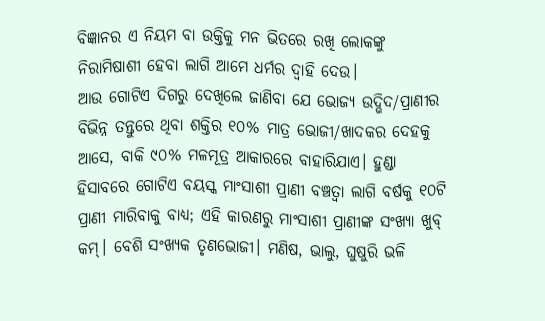ବିଜ୍ଞାନର ଏ ନିୟମ ବା ଉକ୍ତିକୁ ମନ ଭିତରେ ରଖି ଲୋକଙ୍କୁ ନିରାମିଷାଶୀ ହେବା ଲାଗି ଆମେ ଧର୍ମର ଦ୍ୱାହି ଦେଉ।
ଆଉ ଗୋଟିଏ ଦିଗରୁ ଦେଖିଲେ ଜାଣିବା ଯେ ଭୋଜ୍ୟ ଉଦ୍ଭିଦ/ପ୍ରାଣୀର ବିଭିନ୍ନ ତନ୍ତୁରେ ଥିବା ଶକ୍ତିର ୧୦% ମାତ୍ର ଭୋଜୀ/ଖାଦକର ଦେହକୁ ଆସେ, ବାକି ୯୦% ମଳମୂତ୍ର ଆକାରରେ ବାହାରିଯାଏ। ହୁଣ୍ଡା ହିସାବରେ ଗୋଟିଏ ବୟସ୍କ ମାଂସାଶୀ ପ୍ରାଣୀ ବଞ୍ଚତ୍ବା ଲାଗି ବର୍ଷକୁ ୧୦ଟି ପ୍ରାଣୀ ମାରିବାକୁ ବାଧ୍ୟ; ଏହି କାରଣରୁ ମାଂସାଶୀ ପ୍ରାଣୀଙ୍କ ସଂଖ୍ୟା ଖୁବ୍ କମ୍। ବେଶି ସଂଖ୍ୟକ ତୃଣଭୋଜୀ। ମଣିଷ, ଭାଲୁ, ଘୁଷୁରି ଭଳି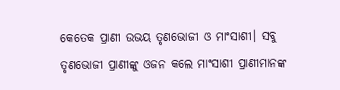କେତେକ ପ୍ରାଣୀ ଉଭୟ ତୃଣଭୋଜୀ ଓ ମାଂସାଶୀ। ସବୁ ତୃଣଭୋଜୀ ପ୍ରାଣୀଙ୍କୁ ଓଜନ କଲେ ମାଂସାଶୀ ପ୍ରାଣୀମାନଙ୍କ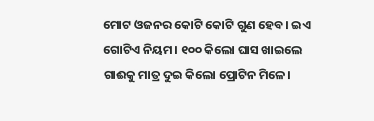ମୋଟ ଓଜନର କୋଟି କୋଟି ଗୁଣ ହେବ। ଇଏ ଗୋଟିଏ ନିୟମ। ୧୦୦ କିଲୋ ଘାସ ଖାଇଲେ ଗାଈକୁ ମାତ୍ର ଦୁଇ କିଲୋ ପ୍ରୋଟିନ ମିଳେ।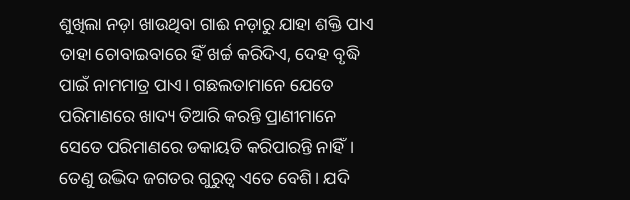ଶୁଖିଲା ନଡ଼ା ଖାଉଥିବା ଗାଈ ନଡ଼ାରୁ ଯାହା ଶକ୍ତି ପାଏ ତାହା ଚୋବାଇବାରେ ହିଁ ଖର୍ଚ୍ଚ କରିଦିଏ, ଦେହ ବୃଦ୍ଧି ପାଇଁ ନାମମାତ୍ର ପାଏ। ଗଛଲତାମାନେ ଯେତେ ପରିମାଣରେ ଖାଦ୍ୟ ତିଆରି କରନ୍ତି ପ୍ରାଣୀମାନେ ସେତେ ପରିମାଣରେ ଡକାୟତି କରିପାରନ୍ତି ନାହିଁ। ତେଣୁ ଉଦ୍ଭିଦ ଜଗତର ଗୁରୁତ୍ୱ ଏତେ ବେଶି। ଯଦି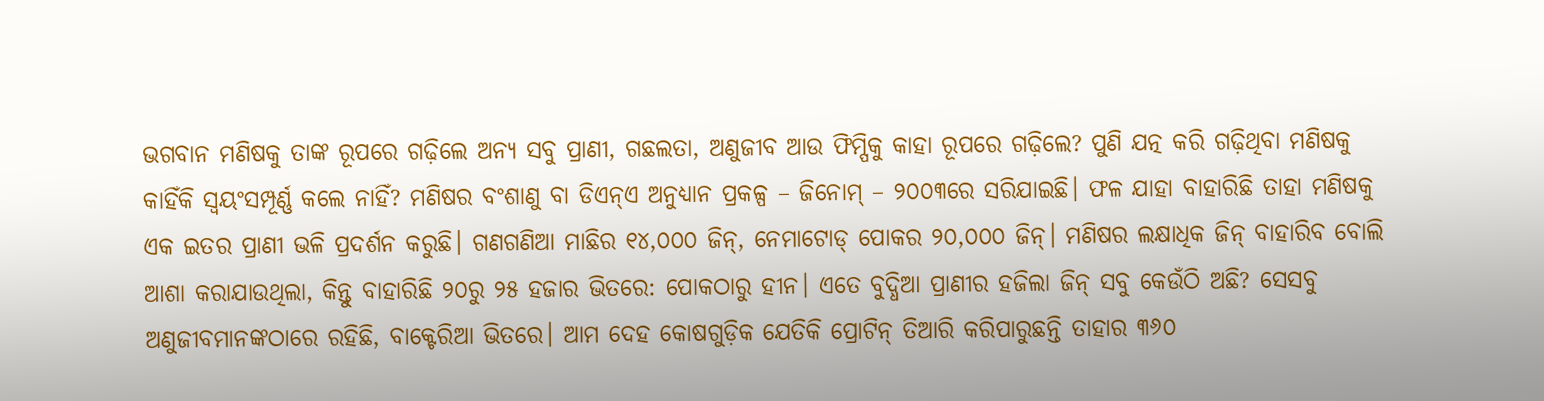ଭଗବାନ ମଣିଷକୁ ତାଙ୍କ ରୂପରେ ଗଢ଼ିଲେ ଅନ୍ୟ ସବୁ ପ୍ରାଣୀ, ଗଛଲତା, ଅଣୁଜୀବ ଆଉ ଫିମ୍ପିକୁ କାହା ରୂପରେ ଗଢ଼ିଲେ? ପୁଣି ଯତ୍ନ କରି ଗଢ଼ିଥିବା ମଣିଷକୁ କାହିଁକି ସ୍ବୟଂସମ୍ପୂର୍ଣ୍ଣ କଲେ ନାହିଁ? ମଣିଷର ବଂଶାଣୁ ବା ଡିଏନ୍ଏ ଅନୁଧ୍ୟାନ ପ୍ରକଳ୍ପ – ଜିନୋମ୍ – ୨୦୦୩ରେ ସରିଯାଇଛି। ଫଳ ଯାହା ବାହାରିଛି ତାହା ମଣିଷକୁ ଏକ ଇତର ପ୍ରାଣୀ ଭଳି ପ୍ରଦର୍ଶନ କରୁଛି। ଗଣଗଣିଆ ମାଛିର ୧୪,୦୦୦ ଜିନ୍, ନେମାଟୋଡ୍ ପୋକର ୨୦,୦୦୦ ଜିନ୍। ମଣିଷର ଲକ୍ଷାଧିକ ଜିନ୍ ବାହାରିବ ବୋଲି ଆଶା କରାଯାଉଥିଲା, କିନ୍ତୁ ବାହାରିଛି ୨୦ରୁ ୨୫ ହଜାର ଭିତରେ: ପୋକଠାରୁ ହୀନ। ଏତେ ବୁଦ୍ଧିଆ ପ୍ରାଣୀର ହଜିଲା ଜିନ୍ ସବୁ କେଉଁଠି ଅଛି? ସେସବୁ ଅଣୁଜୀବମାନଙ୍କଠାରେ ରହିଛି, ବାକ୍ଟେରିଆ ଭିତରେ। ଆମ ଦେହ କୋଷଗୁଡ଼ିକ ଯେତିକି ପ୍ରୋଟିନ୍ ତିଆରି କରିପାରୁଛନ୍ତି ତାହାର ୩୬୦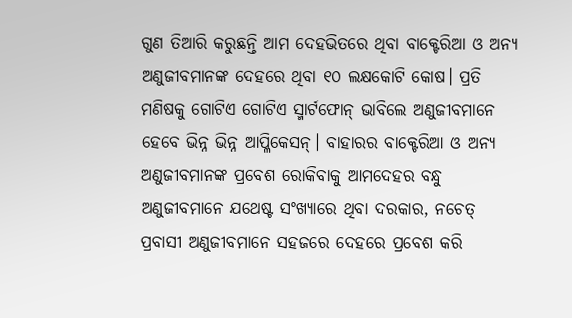ଗୁଣ ତିଆରି କରୁଛନ୍ତି ଆମ ଦେହଭିତରେ ଥିବା ବାକ୍ଟେରିଆ ଓ ଅନ୍ୟ ଅଣୁଜୀବମାନଙ୍କ ଦେହରେ ଥିବା ୧୦ ଲକ୍ଷକୋଟି କୋଷ। ପ୍ରତି ମଣିଷକୁ ଗୋଟିଏ ଗୋଟିଏ ସ୍ମାର୍ଟଫୋନ୍ ଭାବିଲେ ଅଣୁଜୀବମାନେ ହେବେ ଭିନ୍ନ ଭିନ୍ନ ଆପ୍ଳିକେସନ୍। ବାହାରର ବାକ୍ଟେରିଆ ଓ ଅନ୍ୟ ଅଣୁଜୀବମାନଙ୍କ ପ୍ରବେଶ ରୋକିବାକୁ ଆମଦେହର ବନ୍ଧୁ ଅଣୁଜୀବମାନେ ଯଥେଷ୍ଟ ସଂଖ୍ୟାରେ ଥିବା ଦରକାର, ନଚେତ୍ ପ୍ରବାସୀ ଅଣୁଜୀବମାନେ ସହଜରେ ଦେହରେ ପ୍ରବେଶ କରି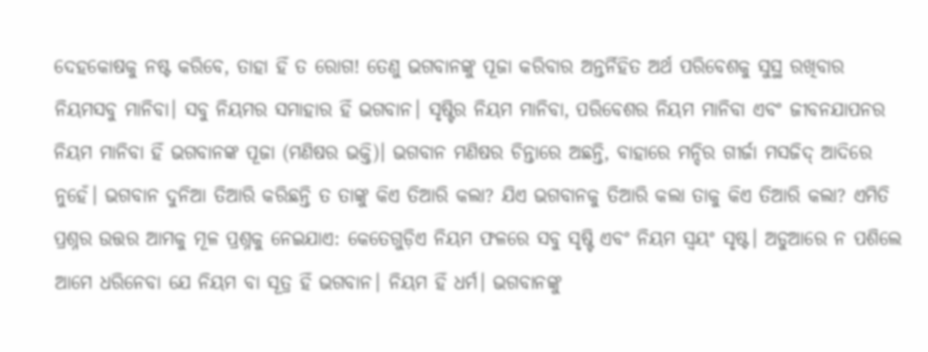ଦେହକୋଷକୁ ନଷ୍ଟ କରିବେ, ତାହା ହିଁ ତ ରୋଗ! ତେଣୁ ଭଗବାନଙ୍କୁ ପୂଜା କରିବାର ଅନ୍ତର୍ନିହିତ ଅର୍ଥ ପରିବେଶକୁ ସୁସ୍ଥ ରଖିବାର ନିୟମସବୁ ମାନିବା। ସବୁ ନିୟମର ସମାହାର ହିଁ ଭଗବାନ। ସୃଷ୍ଟିର ନିୟମ ମାନିବା, ପରିବେଶର ନିୟମ ମାନିବା ଏବଂ ଜୀବନଯାପନର ନିୟମ ମାନିବା ହିଁ ଭଗବାନଙ୍କ ପୂଜା (ମଣିଷର ଭକ୍ତି)। ଭଗବାନ ମଣିଷର ଚିନ୍ତାରେ ଅଛନ୍ତି, ବାହାରେ ମନ୍ଦିର ଗୀର୍ଜା ମସଜିଦ୍ ଆଦିରେ ନୁହେଁ। ଭଗବାନ ଦୁନିଆ ତିଆରି କରିଛନ୍ତି ତ ତାଙ୍କୁ କିଏ ତିଆରି କଲା? ଯିଏ ଭଗବାନକୁ ତିଆରି କଲା ତାକୁ କିଏ ତିଆରି କଲା? ଏମିତି ପ୍ରଶ୍ନର ଉତ୍ତର ଆମକୁ ମୂଳ ପ୍ରଶ୍ନକୁ ନେଇଯାଏ: କେତେଗୁଡ଼ିଏ ନିୟମ ଫଳରେ ସବୁ ସୃଷ୍ଟି ଏବଂ ନିୟମ ସ୍ବୟଂ ସୃଷ୍ଟ। ଅଡୁଆରେ ନ ପଶିଲେ ଆମେ ଧରିନେବା ଯେ ନିୟମ ବା ସୂତ୍ର ହିଁ ଭଗବାନ। ନିୟମ ହିଁ ଧର୍ମ। ଭଗବାନଙ୍କୁ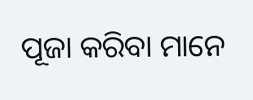ପୂଜା କରିବା ମାନେ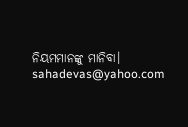ନିୟମମାନଙ୍କୁ ମାନିବା।
sahadevas@yahoo.com